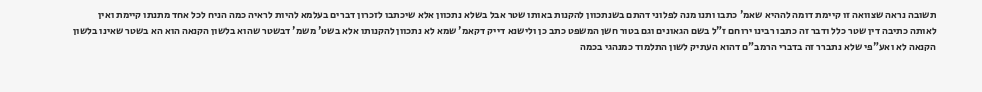תשובה נראה שצוואה זו קיימת דומה לההיא שאמ' כתבו ותנו מנה לפלוני דהתם בשנתכוון להקנות באותו שטר אבל בשלא נתכוון אלא שיכתבו לזכרון דברים בעלמא להיות לראיה כמה הניח לכל אחד מתנתו קיימת ואין לאותה כתיבה דין שטר כלל ודבר זה כתבו רבינו ירוחם ז"ל בשם הגאונים וגם בטור חשן המשפט כתב כן ולישנא דייק דקאמ' שמא לא נתכוון להקנותו אלא בשט' משמ' דבשטר שהוא בלשון הקנאה הוא הא בשטר שאינו בלשון הקנאה לא ואע"פי שלא נתברר זה בדברי הרמב"ם דהוא העתיק לשון התלמוד כמנהגי בכמה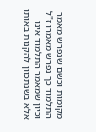מקומות וכשם שנפרש מאמר התלמוד כך נפרש מאמרו ז"ל וכיון שמאמר התלמוד אינו אלא בשנתכוון להקנות באותו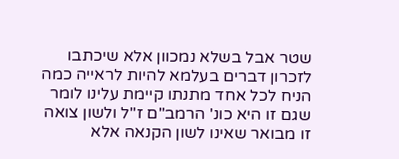שטר אבל בשלא נמכוון אלא שיכתבו לזכרון דברים בעלמא להיות לראייה כמה הניח לכל אחד מתנתו קיימת עלינו לומר שגם זו היא כונ' הרמב"ם ז"ל ולשון צואה זו מבואר שאינו לשון הקנאה אלא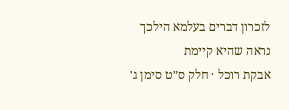לזכרון דברים בעלמא הילכך נראה שהיא קיימת
אבקת רוכל · חלק ס״ט סימן ג׳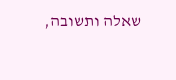שאלה ותשובה,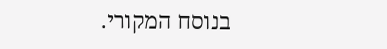בנוסח המקורי.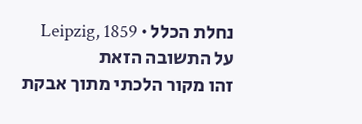נחלת הכלל · Leipzig, 1859
על התשובה הזאת
זהו מקור הלכתי מתוך אבקת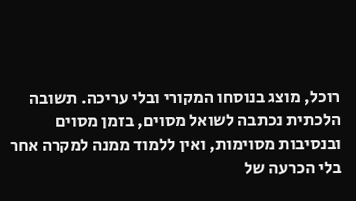רוכל, מוצג בנוסחו המקורי ובלי עריכה. תשובה הלכתית נכתבה לשואל מסוים, בזמן מסוים ובנסיבות מסוימות, ואין ללמוד ממנה למקרה אחר בלי הכרעה של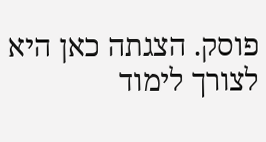פוסק. הצגתה כאן היא לצורך לימוד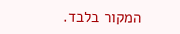המקור בלבד.